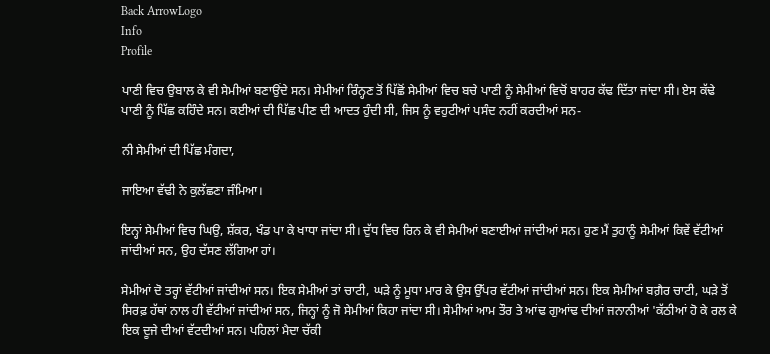Back ArrowLogo
Info
Profile

ਪਾਣੀ ਵਿਚ ਉਬਾਲ ਕੇ ਵੀ ਸੇਮੀਆਂ ਬਣਾਉਂਦੇ ਸਨ। ਸੇਮੀਆਂ ਰਿੰਨ੍ਹਣ ਤੋਂ ਪਿੱਛੋਂ ਸੇਮੀਆਂ ਵਿਚ ਬਚੇ ਪਾਣੀ ਨੂੰ ਸੇਮੀਆਂ ਵਿਚੋਂ ਬਾਹਰ ਕੱਢ ਦਿੱਤਾ ਜਾਂਦਾ ਸੀ। ਏਸ ਕੱਢੇ ਪਾਣੀ ਨੂੰ ਪਿੱਛ ਕਹਿੰਦੇ ਸਨ। ਕਈਆਂ ਦੀ ਪਿੱਛ ਪੀਣ ਦੀ ਆਦਤ ਹੁੰਦੀ ਸੀ, ਜਿਸ ਨੂੰ ਵਹੁਟੀਆਂ ਪਸੰਦ ਨਹੀਂ ਕਰਦੀਆਂ ਸਨ-

ਨੀ ਸੇਮੀਆਂ ਦੀ ਪਿੱਛ ਮੰਗਦਾ,

ਜਾਇਆ ਵੱਢੀ ਨੇ ਕੁਲੱਛਣਾ ਜੰਮਿਆ।

ਇਨ੍ਹਾਂ ਸੇਮੀਆਂ ਵਿਚ ਘਿਉ, ਸ਼ੱਕਰ, ਖੰਡ ਪਾ ਕੇ ਖਾਧਾ ਜਾਂਦਾ ਸੀ। ਦੁੱਧ ਵਿਚ ਰਿਨ ਕੇ ਵੀ ਸੇਮੀਆਂ ਬਣਾਈਆਂ ਜਾਂਦੀਆਂ ਸਨ। ਹੁਣ ਮੈਂ ਤੁਹਾਨੂੰ ਸੇਮੀਆਂ ਕਿਵੇਂ ਵੱਟੀਆਂ ਜਾਂਦੀਆਂ ਸਨ, ਉਹ ਦੱਸਣ ਲੱਗਿਆ ਹਾਂ।

ਸੇਮੀਆਂ ਦੋ ਤਰ੍ਹਾਂ ਵੱਟੀਆਂ ਜਾਂਦੀਆਂ ਸਨ। ਇਕ ਸੇਮੀਆਂ ਤਾਂ ਚਾਟੀ, ਘੜੇ ਨੂੰ ਮੂਧਾ ਮਾਰ ਕੇ ਉਸ ਉੱਪਰ ਵੱਟੀਆਂ ਜਾਂਦੀਆਂ ਸਨ। ਇਕ ਸੇਮੀਆਂ ਬਗ਼ੈਰ ਚਾਟੀ, ਘੜੇ ਤੋਂ ਸਿਰਫ਼ ਹੱਥਾਂ ਨਾਲ ਹੀ ਵੱਟੀਆਂ ਜਾਂਦੀਆਂ ਸਨ, ਜਿਨ੍ਹਾਂ ਨੂੰ ਜੋ ਸੇਮੀਆਂ ਕਿਹਾ ਜਾਂਦਾ ਸੀ। ਸੇਮੀਆਂ ਆਮ ਤੌਰ ਤੇ ਆਂਢ ਗੁਆਂਢ ਦੀਆਂ ਜਨਾਨੀਆਂ 'ਕੱਠੀਆਂ ਹੋ ਕੇ ਰਲ ਕੇ ਇਕ ਦੂਜੇ ਦੀਆਂ ਵੱਟਦੀਆਂ ਸਨ। ਪਹਿਲਾਂ ਮੈਦਾ ਚੱਕੀ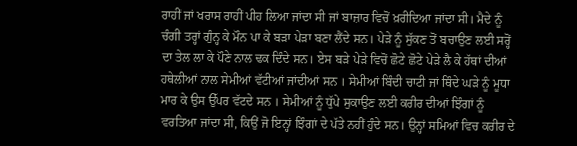ਰਾਹੀਂ ਜਾਂ ਖਰਾਸ ਰਾਹੀਂ ਪੀਹ ਲਿਆ ਜਾਂਦਾ ਸੀ ਜਾਂ ਬਾਜ਼ਾਰ ਵਿਚੋਂ ਖ਼ਰੀਦਿਆ ਜਾਂਦਾ ਸੀ। ਮੈਦੇ ਨੂੰ ਚੰਗੀ ਤਰ੍ਹਾਂ ਗੁੰਨ੍ਹ ਕੇ ਮੌਨ ਪਾ ਕੇ ਬੜਾ ਪੇੜਾ ਬਣਾ ਲੈਂਦੇ ਸਨ। ਪੇੜੇ ਨੂੰ ਸੁੱਕਣ ਤੋਂ ਬਚਾਉਣ ਲਈ ਸਰ੍ਹੋਂ ਦਾ ਤੇਲ ਲਾ ਕੇ ਪੌਣੇ ਨਾਲ ਢਕ ਦਿੰਦੇ ਸਨ। ਏਸ ਬੜੇ ਪੇੜੇ ਵਿਚੋਂ ਛੋਟੇ ਛੋਟੇ ਪੇੜੇ ਲੈ ਕੇ ਹੱਥਾਂ ਦੀਆਂ ਹਥੇਲੀਆਂ ਨਾਲ ਸੇਮੀਆਂ ਵੱਟੀਆਂ ਜਾਂਦੀਆਂ ਸਨ । ਸੇਮੀਆਂ ਬਿੰਦੀ ਚਾਟੀ ਜਾਂ ਥਿੰਦੇ ਘੜੇ ਨੂੰ ਮੂਧਾ ਮਾਰ ਕੇ ਉਸ ਉੱਪਰ ਵੱਟਦੇ ਸਨ । ਸੇਮੀਆਂ ਨੂੰ ਧੁੱਪੇ ਸੁਕਾਉਣ ਲਈ ਕਰੀਰ ਦੀਆਂ ਝਿੰਗਾਂ ਨੂੰ ਵਰਤਿਆ ਜਾਂਦਾ ਸੀ, ਕਿਉਂ ਜੋ ਇਨ੍ਹਾਂ ਝਿੰਗਾਂ ਦੇ ਪੱਤੇ ਨਹੀਂ ਹੁੰਦੇ ਸਨ। ਉਨ੍ਹਾਂ ਸਮਿਆਂ ਵਿਚ ਕਰੀਰ ਦੇ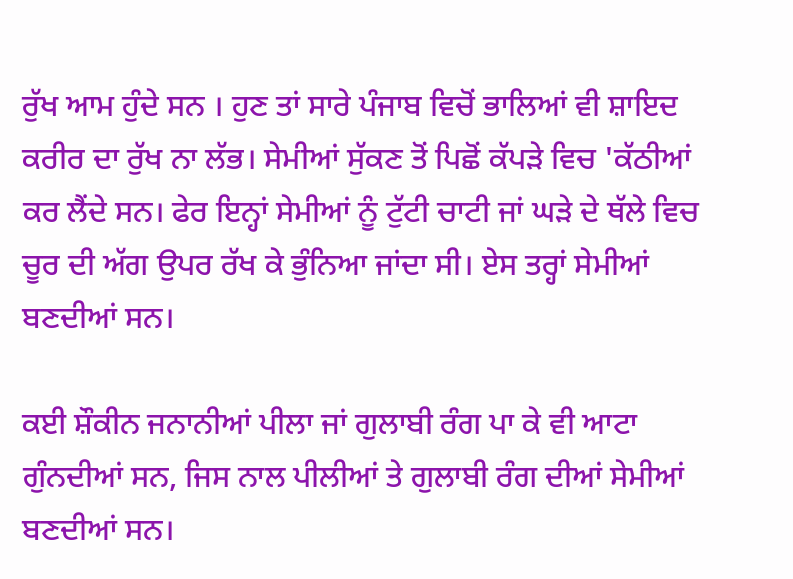ਰੁੱਖ ਆਮ ਹੁੰਦੇ ਸਨ । ਹੁਣ ਤਾਂ ਸਾਰੇ ਪੰਜਾਬ ਵਿਚੋਂ ਭਾਲਿਆਂ ਵੀ ਸ਼ਾਇਦ ਕਰੀਰ ਦਾ ਰੁੱਖ ਨਾ ਲੱਭ। ਸੇਮੀਆਂ ਸੁੱਕਣ ਤੋਂ ਪਿਛੋਂ ਕੱਪੜੇ ਵਿਚ 'ਕੱਠੀਆਂ ਕਰ ਲੈਂਦੇ ਸਨ। ਫੇਰ ਇਨ੍ਹਾਂ ਸੇਮੀਆਂ ਨੂੰ ਟੁੱਟੀ ਚਾਟੀ ਜਾਂ ਘੜੇ ਦੇ ਥੱਲੇ ਵਿਚ ਚੂਰ ਦੀ ਅੱਗ ਉਪਰ ਰੱਖ ਕੇ ਭੁੰਨਿਆ ਜਾਂਦਾ ਸੀ। ਏਸ ਤਰ੍ਹਾਂ ਸੇਮੀਆਂ ਬਣਦੀਆਂ ਸਨ।

ਕਈ ਸ਼ੌਕੀਨ ਜਨਾਨੀਆਂ ਪੀਲਾ ਜਾਂ ਗੁਲਾਬੀ ਰੰਗ ਪਾ ਕੇ ਵੀ ਆਟਾ ਗੁੰਨਦੀਆਂ ਸਨ, ਜਿਸ ਨਾਲ ਪੀਲੀਆਂ ਤੇ ਗੁਲਾਬੀ ਰੰਗ ਦੀਆਂ ਸੇਮੀਆਂ ਬਣਦੀਆਂ ਸਨ।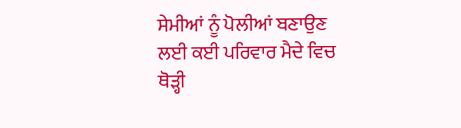ਸੇਮੀਆਂ ਨੂੰ ਪੋਲੀਆਂ ਬਣਾਉਣ ਲਈ ਕਈ ਪਰਿਵਾਰ ਮੈਦੇ ਵਿਚ ਥੋੜ੍ਹੀ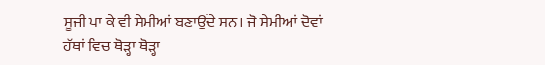ਸੂਜੀ ਪਾ ਕੇ ਵੀ ਸੇਮੀਆਂ ਬਣਾਉਂਦੇ ਸਨ। ਜੋ ਸੇਮੀਆਂ ਦੋਵਾਂ ਹੱਥਾਂ ਵਿਚ ਥੋੜ੍ਹਾ ਥੋੜ੍ਹਾ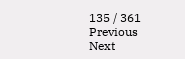135 / 361
Previous
Next